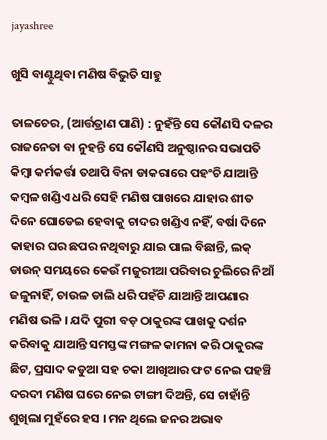jayashree

ଖୁସି ବାଣ୍ଟୁଥିବା ମଣିଷ ବିଭୁତି ସାହୁ

ତାଳଚେର, (ଆର୍ତ୍ତତ୍ରାଣ ପାଣି) : ନୁହଁନ୍ତି ସେ କୌଣସି ଦଳର ରାଜନେତା ବା ନୁହନ୍ତି ସେ କୌଣସି ଅନୁଷ୍ଠାନର ସଭାପତି କିମ୍ବା କର୍ମକର୍ତ୍ତା ତଥାପି ବିନା ଡାକରାରେ ପହଂଚି ଯାଆନ୍ତି କମ୍ବଳ ଖଣ୍ଡିଏ ଧରି ସେହି ମଣିଷ ପାଖରେ ଯାହାର ଶୀତ ଦିନେ ଘୋଡେଇ ହେବାକୁ ଚାଦର ଖଣ୍ଡିଏ ନହିଁ, ବର୍ଷା ଦିନେ କାହାର ଘର ଛପର ନଥିବାରୁ ଯାଇ ପାଲ ବିଛାନ୍ତି, ଲକ୍ ଡାଉନ୍ ସମୟରେ କେଉଁ ମଜୁରୀଆ ପରିବାର ଚୁଲିରେ ନିଆଁ ଜଳୁନାହିଁ, ଚାଉଳ ଡାଲି ଧରି ପହଁଚି ଯାଆନ୍ତି ଆପଣାର ମଣିଷ ଭଳି । ଯଦି ପୁରୀ ବଡ଼ ଠାକୁରଙ୍କ ପାଖକୁ ଦର୍ଶନ କରିବାକୁ ଯାଆନ୍ତି ସମସ୍ତଙ୍କ ମଙ୍ଗଳ କାମନା କରି ଠାକୁରଙ୍କ ଛିଟ, ପ୍ରସାଦ କଡୁଆ ସହ ଚକା ଆଖିଆର ଫଟ ନେଇ ପହଞ୍ଚି ଦରଦୀ ମଣିଷ ଘରେ ନେଇ ଟାଙ୍ଗୀ ଦିଅନ୍ତି, ସେ ଚାହାଁନ୍ତି ଶୁଖିଲା ମୁହଁରେ ହସ । ମନ ଥିଲେ ଜନର ଅଭାବ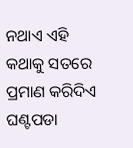ନଥାଏ ଏହି କଥାକୁ ସତରେ ପ୍ରମାଣ କରିଦିଏ ଘଣ୍ଟପଡା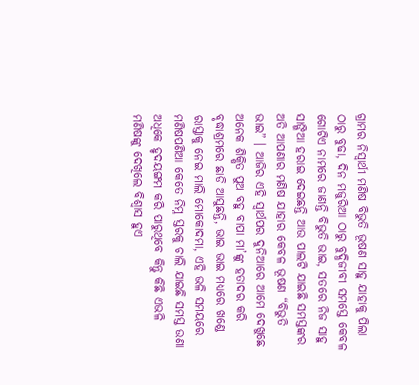ଗ୍ରାମର ନିସ୍ଵାର୍ଥୀ ମଣିଷ ବିଭୁତି ଭୂଷଣ ସାହୁ ଯାହାକୁ ପିଲା ଠାରୁ ବୁଢା, ଦିନ ମଜୁରିଆ ଠାରୁ ବୁଦ୍ଧିଜୀବୀ ସମସ୍ତେ କେବଳ ଗୋଟିଏ ନାମରେ ଜାଣନ୍ତି ବିଭୁତି ଭାଇ, ସତରେ ନିଜ ସାହୁ ସାଙ୍ଗିଆ ହରାଇ ଦେଇଛନ୍ତି ଆଉ ପାଲଟି ଯାଇଛି ସମସ୍ତଙ୍କର ଅତି ଆପଣାର ମଣିଷ ଯାହାର କେବଳ ଭୂଷଣ “ବିଭୁତି ଭାଇ” । ଆଜିର ଏହି ସ୍ୱାର୍ଥପର ଦୁନିଆରେ ଆମେ ଦେଖୁଛେ ଅନେକ ଶିକ୍ଷିତ ପୁଅ ବହୁ ବାପା ମା’ଙ୍କୁ ହତାଦର କରି ବୃଦ୍ଧାଶ୍ରମରେ ଛାଡି ଆସୁଛନ୍ତି, ଭାଇ ଭାଇ ମଧ୍ୟରେ ଖଣ୍ଡେ ରାସ୍ତାକୁ ନେଇ ମାଲି ମୋକୋଦମା, ଏହି ଭଳି ସମୟରେ ମଣିଷପଣିଆ କେତେ ନିମ୍ନ ସ୍ତରକୁ ଚାଲି ଯାଇଛି ସମସ୍ତ ଉଣା ଅଧିକେ ହୃଦୟଙ୍ଗମ କରି ପାରୁଥିବେ କିନ୍ତୁ କିଛି ଏଭଳି ମଣିଷଙ୍କୁ ଦେଖିଲେ ବିଶ୍ୱାସ ହୁଏ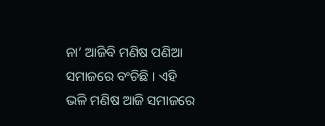ନା’ ଆଜିବି ମଣିଷ ପଣିଆ ସମାଜରେ ବଂଚିଛି । ଏହି ଭଳି ମଣିଷ ଆଜି ସମାଜରେ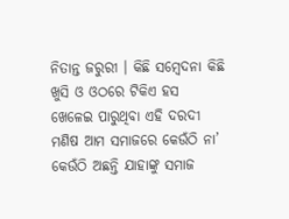ନିତାନ୍ତ ଜରୁରୀ । କିଛି ସମ୍ବେଦନା କିଛି ଖୁସି ଓ ଓଠରେ ଟିକିଏ ହସ ଖେଳେଇ ପାରୁଥିବା ଏହି ଦରଦୀ ମଣିଷ ଆମ ସମାଜରେ କେଉଁଠି ନା’ କେଉଁଠି ଅଛନ୍ତି ଯାହାଙ୍କୁ ସମାଜ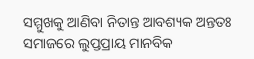ସମ୍ମୁଖକୁ ଆଣିବା ନିତାନ୍ତ ଆବଶ୍ୟକ ଅନ୍ତତଃ ସମାଜରେ ଲୁପ୍ତପ୍ରାୟ ମାନବିକ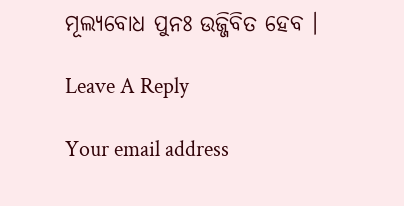ମୂଲ୍ୟବୋଧ ପୁନଃ ଉଜ୍ଜିବିତ ହେବ ।

Leave A Reply

Your email address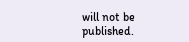will not be published.